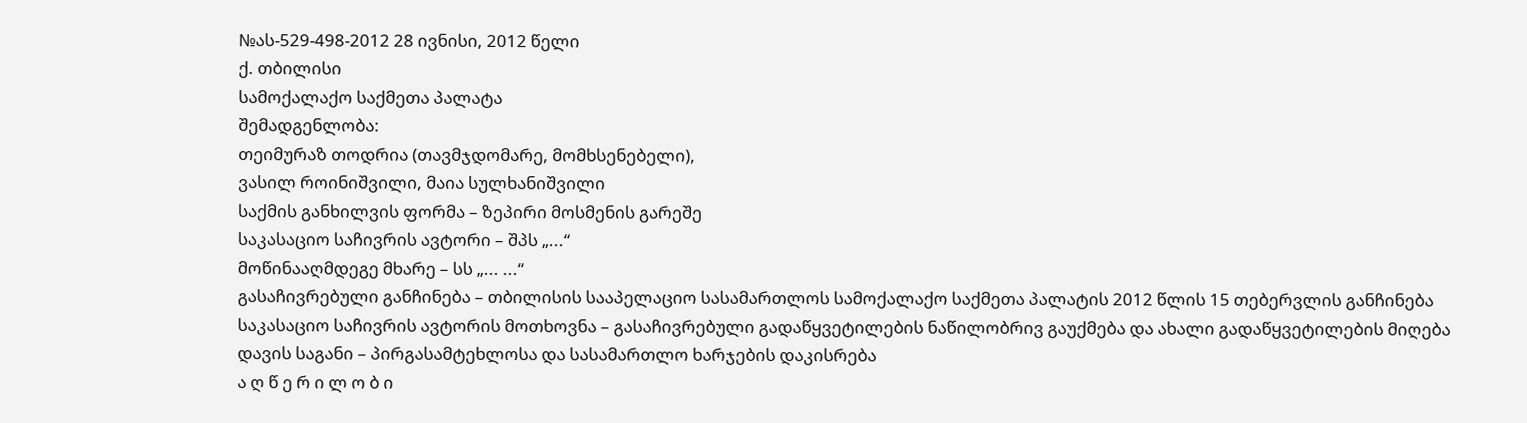№ას-529-498-2012 28 ივნისი, 2012 წელი
ქ. თბილისი
სამოქალაქო საქმეთა პალატა
შემადგენლობა:
თეიმურაზ თოდრია (თავმჯდომარე, მომხსენებელი),
ვასილ როინიშვილი, მაია სულხანიშვილი
საქმის განხილვის ფორმა – ზეპირი მოსმენის გარეშე
საკასაციო საჩივრის ავტორი – შპს „...“
მოწინააღმდეგე მხარე – სს „... ...“
გასაჩივრებული განჩინება – თბილისის სააპელაციო სასამართლოს სამოქალაქო საქმეთა პალატის 2012 წლის 15 თებერვლის განჩინება
საკასაციო საჩივრის ავტორის მოთხოვნა – გასაჩივრებული გადაწყვეტილების ნაწილობრივ გაუქმება და ახალი გადაწყვეტილების მიღება
დავის საგანი – პირგასამტეხლოსა და სასამართლო ხარჯების დაკისრება
ა ღ წ ე რ ი ლ ო ბ ი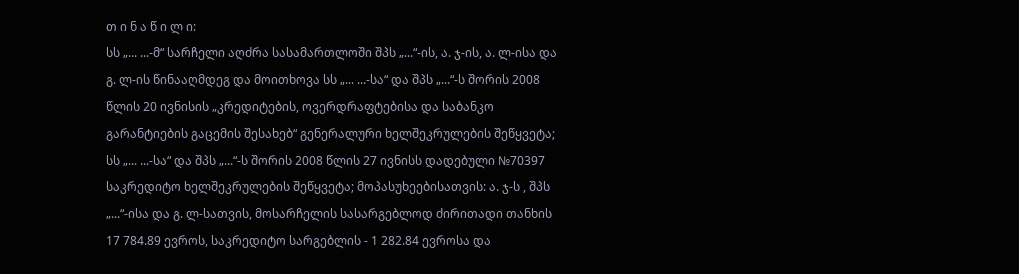თ ი ნ ა წ ი ლ ი:
სს „... ...-მ“ სარჩელი აღძრა სასამართლოში შპს „...“-ის, ა. ჯ-ის, ა. ლ-ისა და გ. ლ-ის წინააღმდეგ და მოითხოვა სს „... ...-სა“ და შპს „...“-ს შორის 2008 წლის 20 ივნისის „კრედიტების, ოვერდრაფტებისა და საბანკო გარანტიების გაცემის შესახებ“ გენერალური ხელშეკრულების შეწყვეტა; სს „... ...-სა“ და შპს „...“-ს შორის 2008 წლის 27 ივნისს დადებული №70397 საკრედიტო ხელშეკრულების შეწყვეტა; მოპასუხეებისათვის: ა. ჯ-ს , შპს „...“-ისა და გ. ლ-სათვის, მოსარჩელის სასარგებლოდ ძირითადი თანხის 17 784.89 ევროს, საკრედიტო სარგებლის - 1 282.84 ევროსა და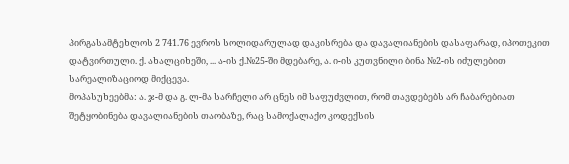პირგასამტეხლოს 2 741.76 ევროს სოლიდარულად დაკისრება და დავალიანების დასაფარად, იპოთეკით დატვირთული. ქ. ახალციხეში, ... ა-ის ქ.№25-ში მდებარე, ა. ი-ის კუთვნილი ბინა №2-ის იძულებით სარეალიზაციოდ მიქცევა.
მოპასუხეებმა: ა. ჯ-მ და გ. ლ-მა სარჩელი არ ცნეს იმ საფუძვლით, რომ თავდებებს არ ჩაბარებიათ შეტყობინება დავალიანების თაობაზე, რაც სამოქალაქო კოდექსის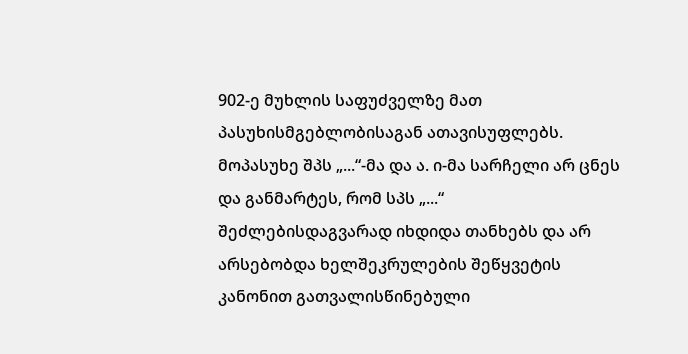902-ე მუხლის საფუძველზე მათ პასუხისმგებლობისაგან ათავისუფლებს.
მოპასუხე შპს „...“-მა და ა. ი-მა სარჩელი არ ცნეს და განმარტეს, რომ სპს „...“ შეძლებისდაგვარად იხდიდა თანხებს და არ არსებობდა ხელშეკრულების შეწყვეტის კანონით გათვალისწინებული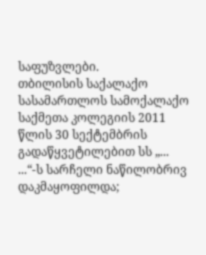საფუზვლები.
თბილისის საქალაქო სასამართლოს სამოქალაქო საქმეთა კოლეგიის 2011 წლის 30 სექტემბრის გადაწყვეტილებით სს „... ...“-ს სარჩელი ნაწილობრივ დაკმაყოფილდა;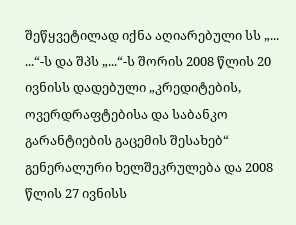შეწყვეტილად იქნა აღიარებული სს „... ...“-ს და შპს „...“-ს შორის 2008 წლის 20 ივნისს დადებული „კრედიტების, ოვერდრაფტებისა და საბანკო გარანტიების გაცემის შესახებ“ გენერალური ხელშეკრულება და 2008 წლის 27 ივნისს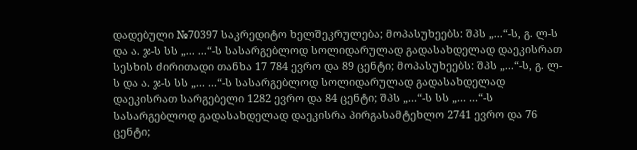დადებული №70397 საკრედიტო ხელშეკრულება; მოპასუხეებს: შპს „...“-ს, გ. ლ-ს და ა. ჯ-ს სს „... ...“-ს სასარგებლოდ სოლიდარულად გადასახდელად დაეკისრათ სესხის ძირითადი თანხა 17 784 ევრო და 89 ცენტი; მოპასუხეებს: შპს „...“-ს, გ. ლ-ს და ა. ჯ-ს სს „... ...“-ს სასარგებლოდ სოლიდარულად გადასახდელად დაეკისრათ სარგებელი 1282 ევრო და 84 ცენტი; შპს „...“-ს სს „... ...“-ს სასარგებლოდ გადასახდელად დაეკისრა პირგასამტეხლო 2741 ევრო და 76 ცენტი;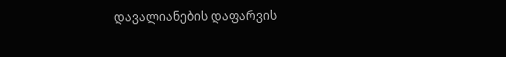დავალიანების დაფარვის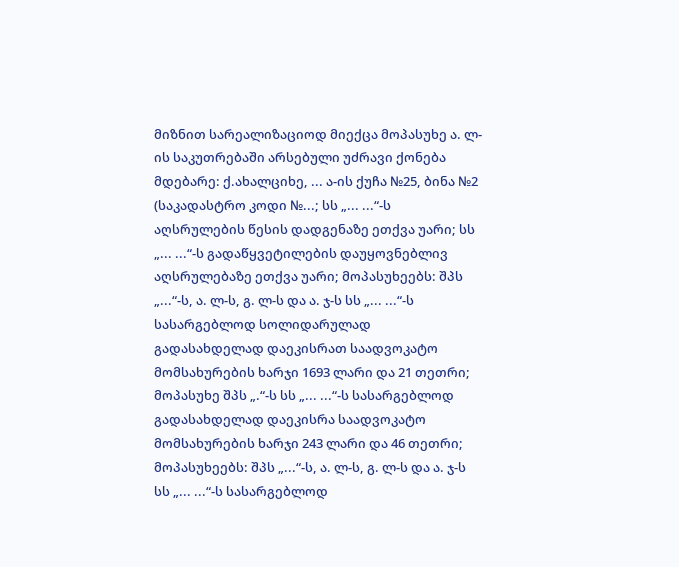მიზნით სარეალიზაციოდ მიექცა მოპასუხე ა. ლ-ის საკუთრებაში არსებული უძრავი ქონება მდებარე: ქ.ახალციხე, ... ა-ის ქუჩა №25, ბინა №2 (საკადასტრო კოდი №...; სს „... ...“-ს აღსრულების წესის დადგენაზე ეთქვა უარი; სს „... ...“-ს გადაწყვეტილების დაუყოვნებლივ აღსრულებაზე ეთქვა უარი; მოპასუხეებს: შპს „...“-ს, ა. ლ-ს, გ. ლ-ს და ა. ჯ-ს სს „... ...“-ს სასარგებლოდ სოლიდარულად გადასახდელად დაეკისრათ საადვოკატო მომსახურების ხარჯი 1693 ლარი და 21 თეთრი; მოპასუხე შპს „.“-ს სს „... ...“-ს სასარგებლოდ გადასახდელად დაეკისრა საადვოკატო მომსახურების ხარჯი 243 ლარი და 46 თეთრი; მოპასუხეებს: შპს „...“-ს, ა. ლ-ს, გ. ლ-ს და ა. ჯ-ს სს „... ...“-ს სასარგებლოდ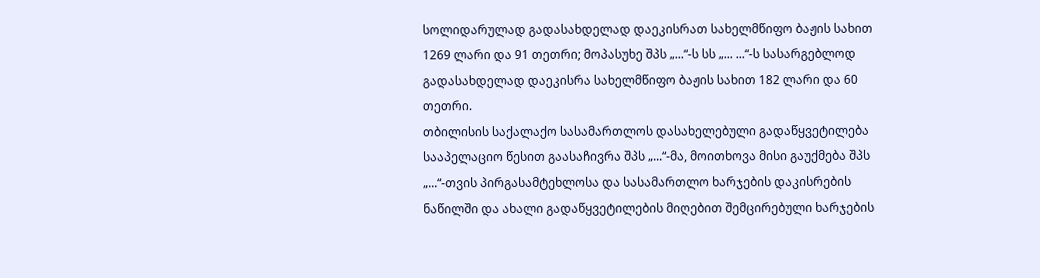სოლიდარულად გადასახდელად დაეკისრათ სახელმწიფო ბაჟის სახით 1269 ლარი და 91 თეთრი; მოპასუხე შპს „...“-ს სს „... ...“-ს სასარგებლოდ გადასახდელად დაეკისრა სახელმწიფო ბაჟის სახით 182 ლარი და 60 თეთრი.
თბილისის საქალაქო სასამართლოს დასახელებული გადაწყვეტილება სააპელაციო წესით გაასაჩივრა შპს „...“-მა, მოითხოვა მისი გაუქმება შპს „...“-თვის პირგასამტეხლოსა და სასამართლო ხარჯების დაკისრების ნაწილში და ახალი გადაწყვეტილების მიღებით შემცირებული ხარჯების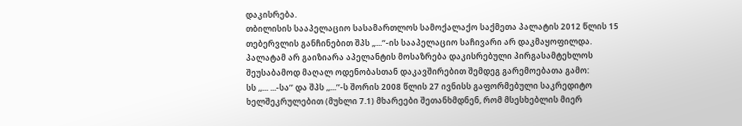დაკისრება.
თბილისის სააპელაციო სასამართლოს სამოქალაქო საქმეთა პალატის 2012 წლის 15 თებერვლის განჩინებით შპს „...“-ის სააპელაციო საჩივარი არ დაკმაყოფილდა.
პალატამ არ გაიზიარა აპელანტის მოსაზრება დაკისრებული პირგასამტეხლოს შეუსაბამოდ მაღალ ოდენობასთან დაკავშირებით შემდეგ გარემოებათა გამო:
სს ,,... ...-სა’’ და შპს ,,...’’-ს შორის 2008 წლის 27 ივნისს გაფორმებული საკრედიტო ხელშეკრულებით (მუხლი 7.1) მხარეები შეთანხმდნენ, რომ მსესხებლის მიერ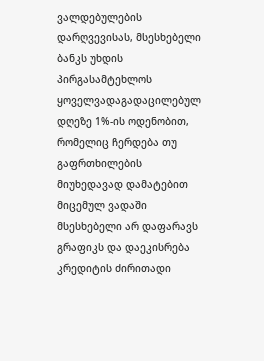ვალდებულების დარღვევისას, მსესხებელი ბანკს უხდის პირგასამტეხლოს ყოველვადაგადაცილებულ დღეზე 1%-ის ოდენობით, რომელიც ჩერდება თუ გაფრთხილების მიუხედავად დამატებით მიცემულ ვადაში მსესხებელი არ დაფარავს გრაფიკს და დაეკისრება კრედიტის ძირითადი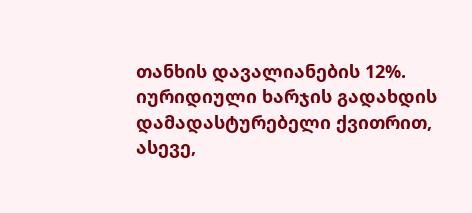თანხის დავალიანების 12%.
იურიდიული ხარჯის გადახდის დამადასტურებელი ქვითრით, ასევე,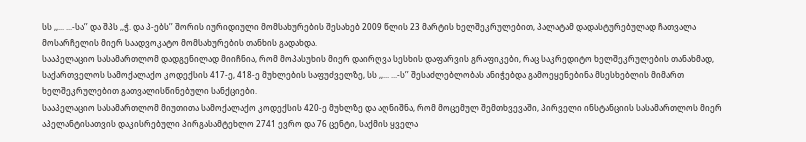სს ,,... ...-სა’’ და შპს ,,ჭ. და პ-ებს’’ შორის იურიდიული მომსახურების შესახებ 2009 წლის 23 მარტის ხელშეკრულებით, პალატამ დადასტურებულად ჩათვალა მოსარჩელის მიერ საადვოკატო მომსახურების თანხის გადახდა.
სააპელაციო სასამართლომ დადგენილად მიიჩნია, რომ მოპასუხის მიერ დაირღვა სესხის დაფარვის გრაფიკები, რაც საკრედიტო ხელშეკრულების თანახმად, საქართველოს სამოქალაქო კოდექსის 417-ე, 418-ე მუხლების საფუძველზე, სს ,,... ...-ს’’ შესაძლებლობას ანიჭებდა გამოეყენებინა მსესხებლის მიმართ ხელშეკრულებით გათვალისწინებული სანქციები.
სააპელაციო სასამართლომ მიუთითა სამოქალაქო კოდექსის 420-ე მუხლზე და აღნიშნა, რომ მოცემულ შემთხვევაში, პირველი ინსტანციის სასამართლოს მიერ აპელანტისათვის დაკისრებული პირგასამტეხლო 2741 ევრო და 76 ცენტი, საქმის ყველა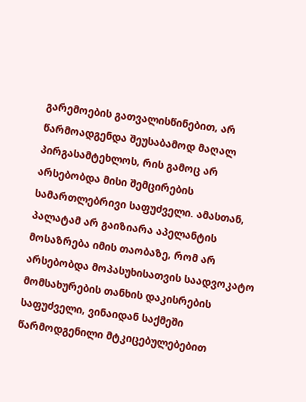გარემოების გათვალისწინებით, არ წარმოადგენდა შეუსაბამოდ მაღალ პირგასამტეხლოს, რის გამოც არ არსებობდა მისი შემცირების სამართლებრივი საფუძველი. ამასთან, პალატამ არ გაიზიარა აპელანტის მოსაზრება იმის თაობაზე, რომ არ არსებობდა მოპასუხისათვის საადვოკატო მომსახურების თანხის დაკისრების საფუძველი, ვინაიდან საქმეში წარმოდგენილი მტკიცებულებებით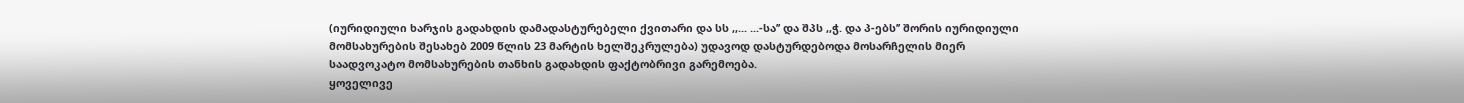(იურიდიული ხარჯის გადახდის დამადასტურებელი ქვითარი და სს ,,... ...-სა’’ და შპს ,,ჭ. და პ-ებს’’ შორის იურიდიული მომსახურების შესახებ 2009 წლის 23 მარტის ხელშეკრულება) უდავოდ დასტურდებოდა მოსარჩელის მიერ საადვოკატო მომსახურების თანხის გადახდის ფაქტობრივი გარემოება.
ყოველივე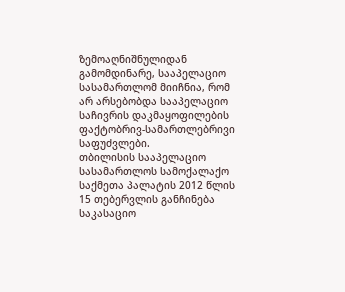ზემოაღნიშნულიდან გამომდინარე, სააპელაციო სასამართლომ მიიჩნია, რომ არ არსებობდა სააპელაციო საჩივრის დაკმაყოფილების ფაქტობრივ-სამართლებრივი საფუძვლები.
თბილისის სააპელაციო სასამართლოს სამოქალაქო საქმეთა პალატის 2012 წლის 15 თებერვლის განჩინება საკასაციო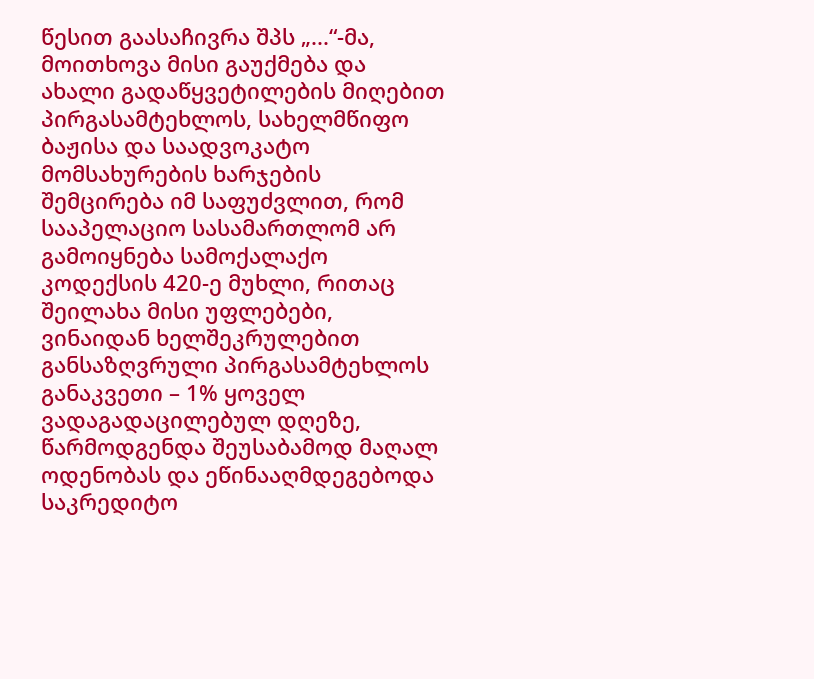წესით გაასაჩივრა შპს „...“-მა, მოითხოვა მისი გაუქმება და ახალი გადაწყვეტილების მიღებით პირგასამტეხლოს, სახელმწიფო ბაჟისა და საადვოკატო მომსახურების ხარჯების შემცირება იმ საფუძვლით, რომ სააპელაციო სასამართლომ არ გამოიყნება სამოქალაქო კოდექსის 420-ე მუხლი, რითაც შეილახა მისი უფლებები, ვინაიდან ხელშეკრულებით განსაზღვრული პირგასამტეხლოს განაკვეთი – 1% ყოველ ვადაგადაცილებულ დღეზე, წარმოდგენდა შეუსაბამოდ მაღალ ოდენობას და ეწინააღმდეგებოდა საკრედიტო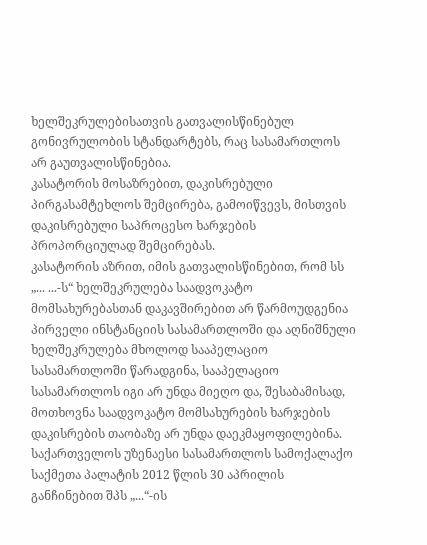ხელშეკრულებისათვის გათვალისწინებულ გონივრულობის სტანდარტებს, რაც სასამართლოს არ გაუთვალისწინებია.
კასატორის მოსაზრებით, დაკისრებული პირგასამტეხლოს შემცირება, გამოიწვევს, მისთვის დაკისრებული საპროცესო ხარჯების პროპორციულად შემცირებას.
კასატორის აზრით, იმის გათვალისწინებით, რომ სს „... ...-ს“ ხელშეკრულება საადვოკატო მომსახურებასთან დაკავშირებით არ წარმოუდგენია პირველი ინსტანციის სასამართლოში და აღნიშნული ხელშეკრულება მხოლოდ სააპელაციო სასამართლოში წარადგინა, სააპელაციო სასამართლოს იგი არ უნდა მიეღო და, შესაბამისად, მოთხოვნა საადვოკატო მომსახურების ხარჯების დაკისრების თაობაზე არ უნდა დაეკმაყოფილებინა.
საქართველოს უზენაესი სასამართლოს სამოქალაქო საქმეთა პალატის 2012 წლის 30 აპრილის განჩინებით შპს „...“-ის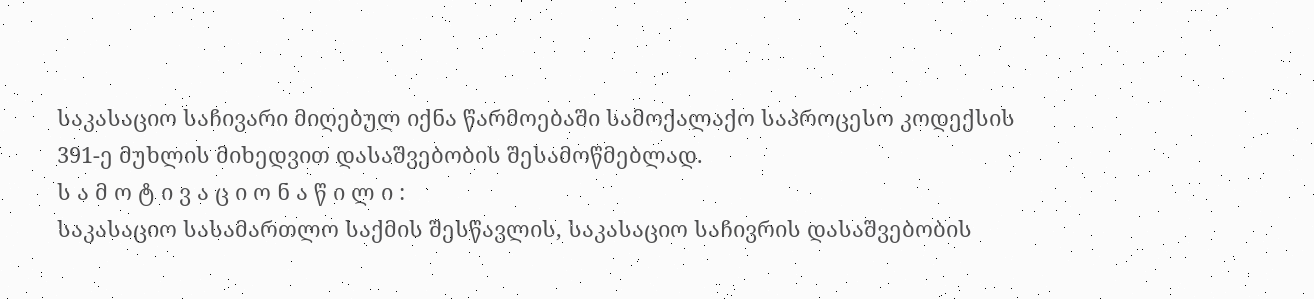საკასაციო საჩივარი მიღებულ იქნა წარმოებაში სამოქალაქო საპროცესო კოდექსის 391-ე მუხლის მიხედვით დასაშვებობის შესამოწმებლად.
ს ა მ ო ტ ი ვ ა ც ი ო ნ ა წ ი ლ ი :
საკასაციო სასამართლო საქმის შესწავლის, საკასაციო საჩივრის დასაშვებობის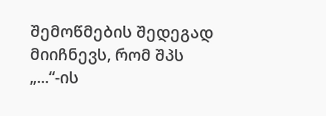შემოწმების შედეგად მიიჩნევს, რომ შპს „...“-ის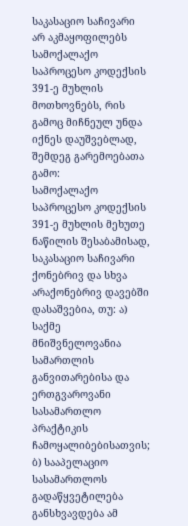საკასაციო საჩივარი არ აკმაყოფილებს სამოქალაქო საპროცესო კოდექსის 391-ე მუხლის მოთხოვნებს, რის გამოც მიჩნეულ უნდა იქნეს დაუშვებლად, შემდეგ გარემოებათა გამო:
სამოქალაქო საპროცესო კოდექსის 391-ე მუხლის მეხუთე ნაწილის შესაბამისად, საკასაციო საჩივარი ქონებრივ და სხვა არაქონებრივ დავებში დასაშვებია, თუ: ა) საქმე მნიშვნელოვანია სამართლის განვითარებისა და ერთგვაროვანი სასამართლო პრაქტიკის ჩამოყალიბებისათვის; ბ) სააპელაციო სასამართლოს გადაწყვეტილება განსხვავდება ამ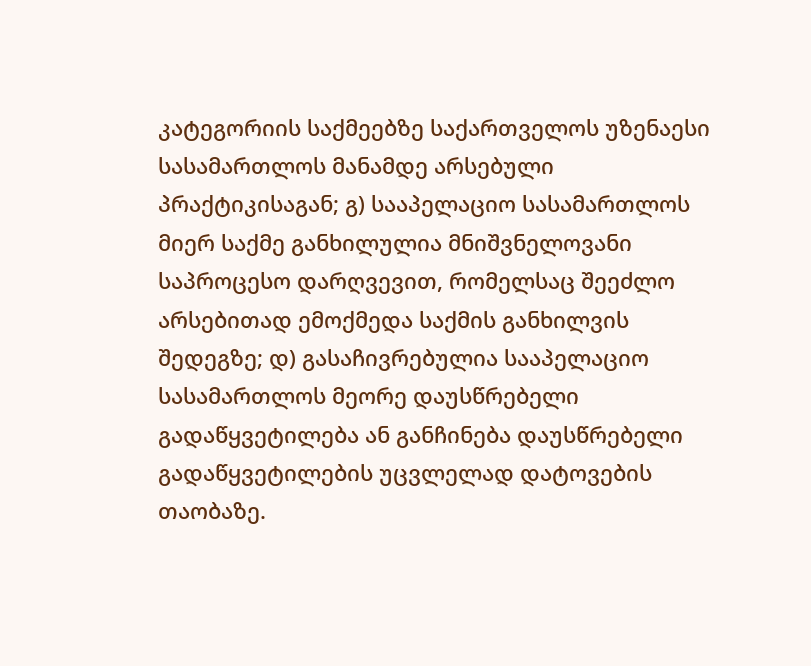კატეგორიის საქმეებზე საქართველოს უზენაესი სასამართლოს მანამდე არსებული პრაქტიკისაგან; გ) სააპელაციო სასამართლოს მიერ საქმე განხილულია მნიშვნელოვანი საპროცესო დარღვევით, რომელსაც შეეძლო არსებითად ემოქმედა საქმის განხილვის შედეგზე; დ) გასაჩივრებულია სააპელაციო სასამართლოს მეორე დაუსწრებელი გადაწყვეტილება ან განჩინება დაუსწრებელი გადაწყვეტილების უცვლელად დატოვების თაობაზე.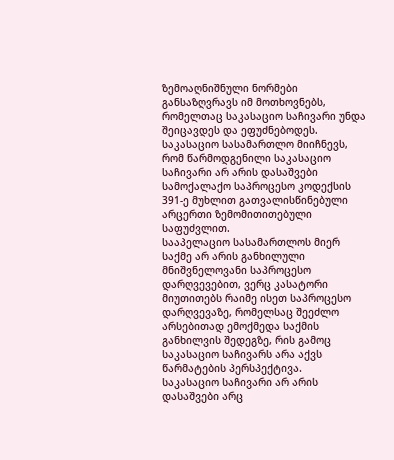ზემოაღნიშნული ნორმები განსაზღვრავს იმ მოთხოვნებს, რომელთაც საკასაციო საჩივარი უნდა შეიცავდეს და ეფუძნებოდეს.
საკასაციო სასამართლო მიიჩნევს, რომ წარმოდგენილი საკასაციო საჩივარი არ არის დასაშვები სამოქალაქო საპროცესო კოდექსის 391-ე მუხლით გათვალისწინებული არცერთი ზემომითითებული საფუძვლით.
სააპელაციო სასამართლოს მიერ საქმე არ არის განხილული მნიშვნელოვანი საპროცესო დარღვევებით, ვერც კასატორი მიუთითებს რაიმე ისეთ საპროცესო დარღვევაზე, რომელსაც შეეძლო არსებითად ემოქმედა საქმის განხილვის შედეგზე, რის გამოც საკასაციო საჩივარს არა აქვს წარმატების პერსპექტივა.
საკასაციო საჩივარი არ არის დასაშვები არც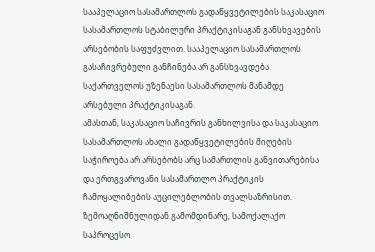სააპელაციო სასამართლოს გადაწყვეტილების საკასაციო სასამართლოს სტაბილური პრაქტიკისაგან განსხვავების არსებობის საფუძვლით. სააპელაციო სასამართლოს გასაჩივრებული განჩინება არ განსხვავდება საქართველოს უზენაესი სასამართლოს მანამდე არსებული პრაქტიკისაგან.
ამასთან, საკასაციო საჩივრის განხილვისა და საკასაციო სასამართლოს ახალი გადაწყვეტილების მიღების საჭიროება არ არსებობს არც სამართლის განვითარებისა და ერთგვაროვანი სასამართლო პრაქტიკის ჩამოყალიბების აუცილებლობის თვალსაზრისით.
ზემოაღნიშნულიდან გამომდინარე, სამოქალაქო საპროცესო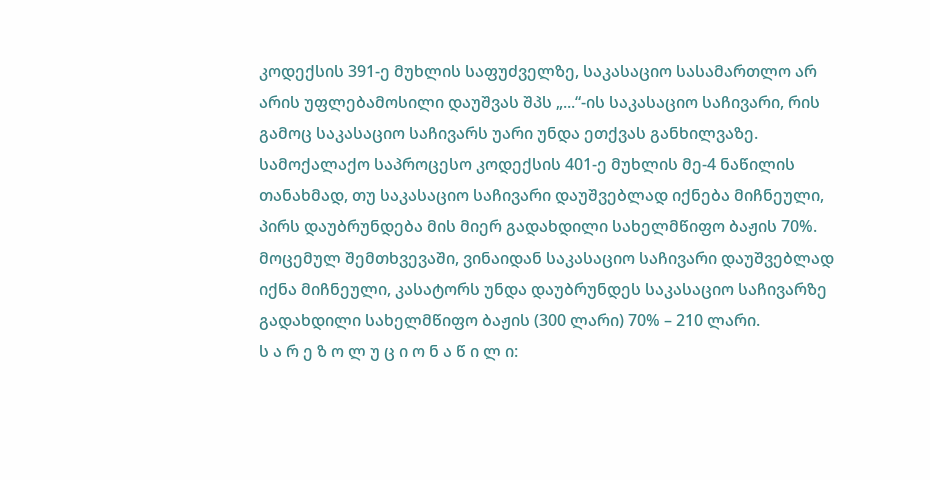კოდექსის 391-ე მუხლის საფუძველზე, საკასაციო სასამართლო არ არის უფლებამოსილი დაუშვას შპს „...“-ის საკასაციო საჩივარი, რის გამოც საკასაციო საჩივარს უარი უნდა ეთქვას განხილვაზე.
სამოქალაქო საპროცესო კოდექსის 401-ე მუხლის მე-4 ნაწილის თანახმად, თუ საკასაციო საჩივარი დაუშვებლად იქნება მიჩნეული, პირს დაუბრუნდება მის მიერ გადახდილი სახელმწიფო ბაჟის 70%. მოცემულ შემთხვევაში, ვინაიდან საკასაციო საჩივარი დაუშვებლად იქნა მიჩნეული, კასატორს უნდა დაუბრუნდეს საკასაციო საჩივარზე გადახდილი სახელმწიფო ბაჟის (300 ლარი) 70% – 210 ლარი.
ს ა რ ე ზ ო ლ უ ც ი ო ნ ა წ ი ლ ი: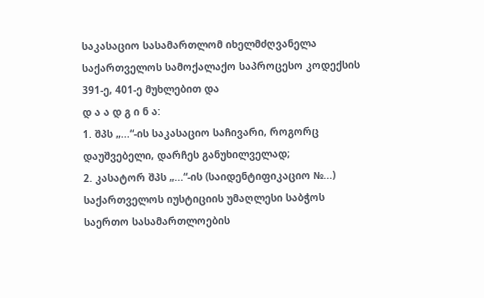საკასაციო სასამართლომ იხელმძღვანელა საქართველოს სამოქალაქო საპროცესო კოდექსის 391-ე, 401-ე მუხლებით და
დ ა ა დ გ ი ნ ა:
1. შპს „...“-ის საკასაციო საჩივარი, როგორც დაუშვებელი, დარჩეს განუხილველად;
2. კასატორ შპს „...“-ის (საიდენტიფიკაციო №...) საქართველოს იუსტიციის უმაღლესი საბჭოს საერთო სასამართლოების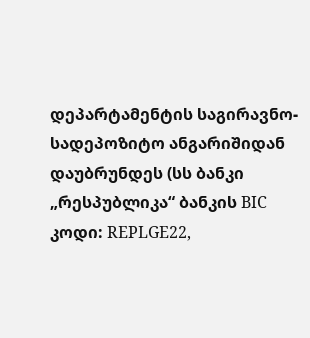დეპარტამენტის საგირავნო-სადეპოზიტო ანგარიშიდან დაუბრუნდეს (სს ბანკი „რესპუბლიკა“ ბანკის BIC კოდი: REPLGE22,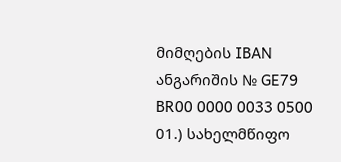მიმღების IBAN ანგარიშის № GE79 BR00 0000 0033 0500 01.) სახელმწიფო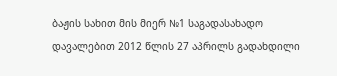ბაჟის სახით მის მიერ №1 საგადასახადო დავალებით 2012 წლის 27 აპრილს გადახდილი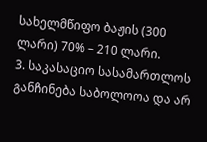სახელმწიფო ბაჟის (300 ლარი) 70% – 210 ლარი.
3. საკასაციო სასამართლოს განჩინება საბოლოოა და არ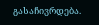გასაჩივრდება.